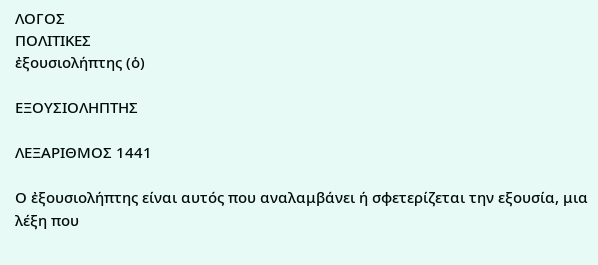ΛΟΓΟΣ
ΠΟΛΙΤΙΚΕΣ
ἐξουσιολήπτης (ὁ)

ΕΞΟΥΣΙΟΛΗΠΤΗΣ

ΛΕΞΑΡΙΘΜΟΣ 1441

Ο ἐξουσιολήπτης είναι αυτός που αναλαμβάνει ή σφετερίζεται την εξουσία, μια λέξη που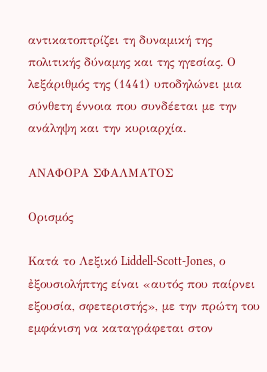αντικατοπτρίζει τη δυναμική της πολιτικής δύναμης και της ηγεσίας. Ο λεξάριθμός της (1441) υποδηλώνει μια σύνθετη έννοια που συνδέεται με την ανάληψη και την κυριαρχία.

ΑΝΑΦΟΡΑ ΣΦΑΛΜΑΤΟΣ

Ορισμός

Κατά το Λεξικό Liddell-Scott-Jones, ο ἐξουσιολήπτης είναι «αυτός που παίρνει εξουσία, σφετεριστής», με την πρώτη του εμφάνιση να καταγράφεται στον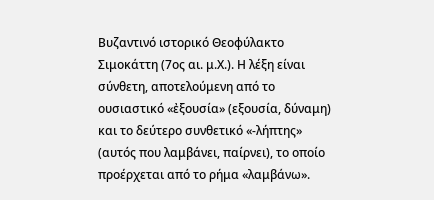Βυζαντινό ιστορικό Θεοφύλακτο Σιμοκάττη (7ος αι. μ.Χ.). Η λέξη είναι σύνθετη, αποτελούμενη από το ουσιαστικό «ἐξουσία» (εξουσία, δύναμη) και το δεύτερο συνθετικό «-λήπτης» (αυτός που λαμβάνει, παίρνει), το οποίο προέρχεται από το ρήμα «λαμβάνω».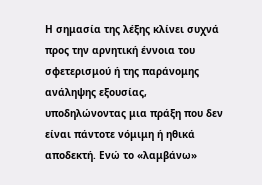Η σημασία της λέξης κλίνει συχνά προς την αρνητική έννοια του σφετερισμού ή της παράνομης ανάληψης εξουσίας, υποδηλώνοντας μια πράξη που δεν είναι πάντοτε νόμιμη ή ηθικά αποδεκτή. Ενώ το «λαμβάνω»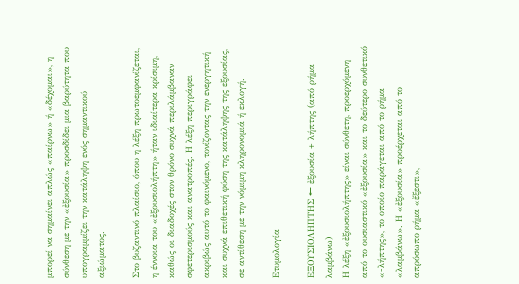μπορεί να σημαίνει απλώς «παίρνω» ή «δέχομαι», η σύνθεση με την «ἐξουσία» προσδίδει μια βαρύτητα που υπογραμμίζει την κατάληψη ενός σημαντικού αξιώματος.

Στο βυζαντινό πλαίσιο, όπου η λέξη πρωτοεμφανίζεται, η έννοια του «ἐξουσιολήπτη» ήταν ιδιαίτερα κρίσιμη, καθώς οι διαδοχές στον θρόνο συχνά περιλάμβαναν σφετερισμούς και ανατροπές. Η λέξη περιγράφει ακριβώς αυτό το φαινόμενο, τονίζοντας την ενεργητική και συχνά επιθετική φύση της κατάληψης της εξουσίας, σε αντίθεση με την νόμιμη κληρονομιά ή εκλογή.

Ετυμολογία

ΕΞΟΥΣΙΟΛΗΠΤΗΣ ← ἐξουσία + λήπτης (από ρήμα λαμβάνω)
Η λέξη «ἐξουσιολήπτης» είναι σύνθετη, προερχόμενη από το ουσιαστικό «ἐξουσία» και το δεύτερο συνθετικό «-λήπτης», το οποίο παράγεται από το ρήμα «λαμβάνω». Η «ἐξουσία» προέρχεται από το απρόσωπο ρήμα «ἔξεστι»,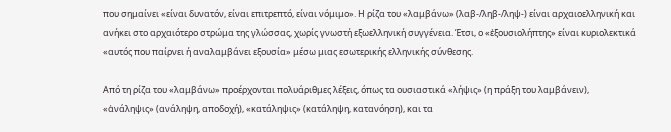που σημαίνει «είναι δυνατόν, είναι επιτρεπτό, είναι νόμιμο». Η ρίζα του «λαμβάνω» (λαβ-/ληβ-/ληψ-) είναι αρχαιοελληνική και ανήκει στο αρχαιότερο στρώμα της γλώσσας, χωρίς γνωστή εξωελληνική συγγένεια. Έτσι, ο «ἐξουσιολήπτης» είναι κυριολεκτικά «αυτός που παίρνει ή αναλαμβάνει εξουσία» μέσω μιας εσωτερικής ελληνικής σύνθεσης.

Από τη ρίζα του «λαμβάνω» προέρχονται πολυάριθμες λέξεις, όπως τα ουσιαστικά «λήψις» (η πράξη του λαμβάνειν), «ἀνάληψις» (ανάληψη, αποδοχή), «κατάληψις» (κατάληψη, κατανόηση), και τα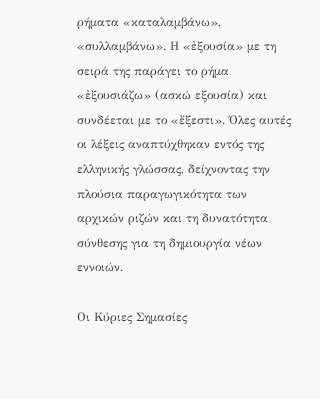ρήματα «καταλαμβάνω», «συλλαμβάνω». Η «ἐξουσία» με τη σειρά της παράγει το ρήμα «ἐξουσιάζω» (ασκώ εξουσία) και συνδέεται με το «ἔξεστι». Όλες αυτές οι λέξεις αναπτύχθηκαν εντός της ελληνικής γλώσσας, δείχνοντας την πλούσια παραγωγικότητα των αρχικών ριζών και τη δυνατότητα σύνθεσης για τη δημιουργία νέων εννοιών.

Οι Κύριες Σημασίες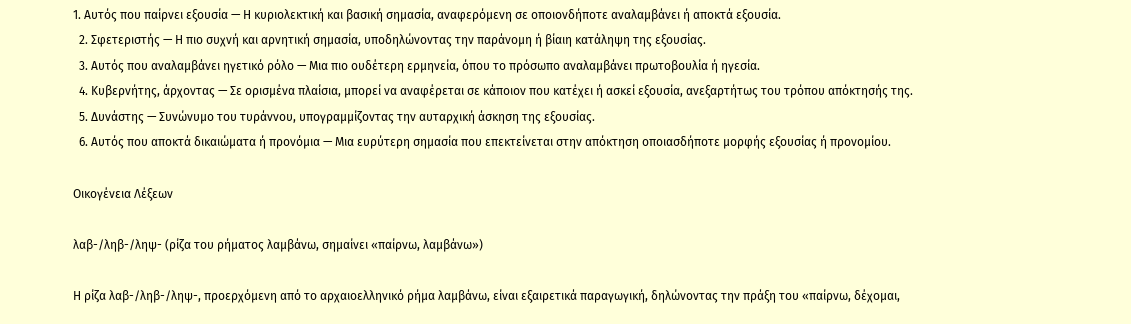1. Αυτός που παίρνει εξουσία — Η κυριολεκτική και βασική σημασία, αναφερόμενη σε οποιονδήποτε αναλαμβάνει ή αποκτά εξουσία.
  2. Σφετεριστής — Η πιο συχνή και αρνητική σημασία, υποδηλώνοντας την παράνομη ή βίαιη κατάληψη της εξουσίας.
  3. Αυτός που αναλαμβάνει ηγετικό ρόλο — Μια πιο ουδέτερη ερμηνεία, όπου το πρόσωπο αναλαμβάνει πρωτοβουλία ή ηγεσία.
  4. Κυβερνήτης, άρχοντας — Σε ορισμένα πλαίσια, μπορεί να αναφέρεται σε κάποιον που κατέχει ή ασκεί εξουσία, ανεξαρτήτως του τρόπου απόκτησής της.
  5. Δυνάστης — Συνώνυμο του τυράννου, υπογραμμίζοντας την αυταρχική άσκηση της εξουσίας.
  6. Αυτός που αποκτά δικαιώματα ή προνόμια — Μια ευρύτερη σημασία που επεκτείνεται στην απόκτηση οποιασδήποτε μορφής εξουσίας ή προνομίου.

Οικογένεια Λέξεων

λαβ-/ληβ-/ληψ- (ρίζα του ρήματος λαμβάνω, σημαίνει «παίρνω, λαμβάνω»)

Η ρίζα λαβ-/ληβ-/ληψ-, προερχόμενη από το αρχαιοελληνικό ρήμα λαμβάνω, είναι εξαιρετικά παραγωγική, δηλώνοντας την πράξη του «παίρνω, δέχομαι,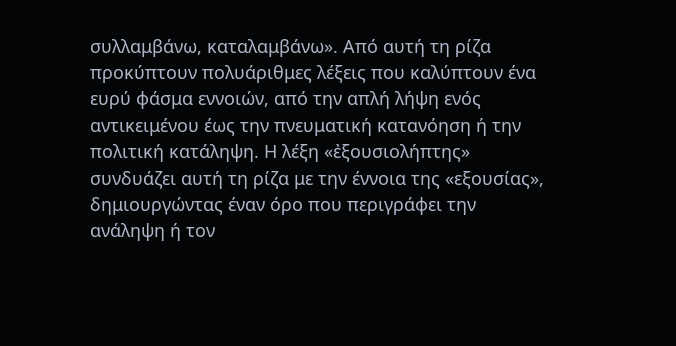συλλαμβάνω, καταλαμβάνω». Από αυτή τη ρίζα προκύπτουν πολυάριθμες λέξεις που καλύπτουν ένα ευρύ φάσμα εννοιών, από την απλή λήψη ενός αντικειμένου έως την πνευματική κατανόηση ή την πολιτική κατάληψη. Η λέξη «ἐξουσιολήπτης» συνδυάζει αυτή τη ρίζα με την έννοια της «εξουσίας», δημιουργώντας έναν όρο που περιγράφει την ανάληψη ή τον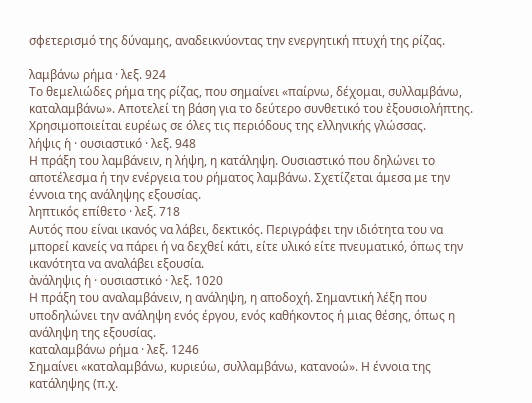σφετερισμό της δύναμης, αναδεικνύοντας την ενεργητική πτυχή της ρίζας.

λαμβάνω ρήμα · λεξ. 924
Το θεμελιώδες ρήμα της ρίζας, που σημαίνει «παίρνω, δέχομαι, συλλαμβάνω, καταλαμβάνω». Αποτελεί τη βάση για το δεύτερο συνθετικό του ἐξουσιολήπτης. Χρησιμοποιείται ευρέως σε όλες τις περιόδους της ελληνικής γλώσσας.
λήψις ἡ · ουσιαστικό · λεξ. 948
Η πράξη του λαμβάνειν, η λήψη, η κατάληψη. Ουσιαστικό που δηλώνει το αποτέλεσμα ή την ενέργεια του ρήματος λαμβάνω. Σχετίζεται άμεσα με την έννοια της ανάληψης εξουσίας.
ληπτικός επίθετο · λεξ. 718
Αυτός που είναι ικανός να λάβει, δεκτικός. Περιγράφει την ιδιότητα του να μπορεί κανείς να πάρει ή να δεχθεί κάτι, είτε υλικό είτε πνευματικό, όπως την ικανότητα να αναλάβει εξουσία.
ἀνάληψις ἡ · ουσιαστικό · λεξ. 1020
Η πράξη του αναλαμβάνειν, η ανάληψη, η αποδοχή. Σημαντική λέξη που υποδηλώνει την ανάληψη ενός έργου, ενός καθήκοντος ή μιας θέσης, όπως η ανάληψη της εξουσίας.
καταλαμβάνω ρήμα · λεξ. 1246
Σημαίνει «καταλαμβάνω, κυριεύω, συλλαμβάνω, κατανοώ». Η έννοια της κατάληψης (π.χ.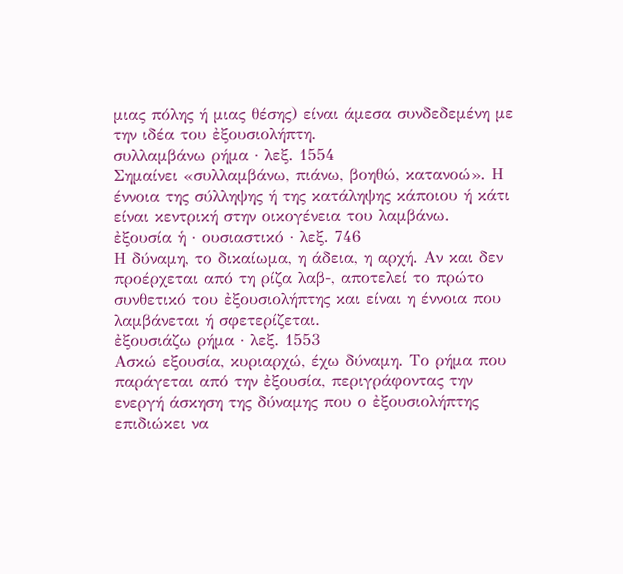μιας πόλης ή μιας θέσης) είναι άμεσα συνδεδεμένη με την ιδέα του ἐξουσιολήπτη.
συλλαμβάνω ρήμα · λεξ. 1554
Σημαίνει «συλλαμβάνω, πιάνω, βοηθώ, κατανοώ». Η έννοια της σύλληψης ή της κατάληψης κάποιου ή κάτι είναι κεντρική στην οικογένεια του λαμβάνω.
ἐξουσία ἡ · ουσιαστικό · λεξ. 746
Η δύναμη, το δικαίωμα, η άδεια, η αρχή. Αν και δεν προέρχεται από τη ρίζα λαβ-, αποτελεί το πρώτο συνθετικό του ἐξουσιολήπτης και είναι η έννοια που λαμβάνεται ή σφετερίζεται.
ἐξουσιάζω ρήμα · λεξ. 1553
Ασκώ εξουσία, κυριαρχώ, έχω δύναμη. Το ρήμα που παράγεται από την ἐξουσία, περιγράφοντας την ενεργή άσκηση της δύναμης που ο ἐξουσιολήπτης επιδιώκει να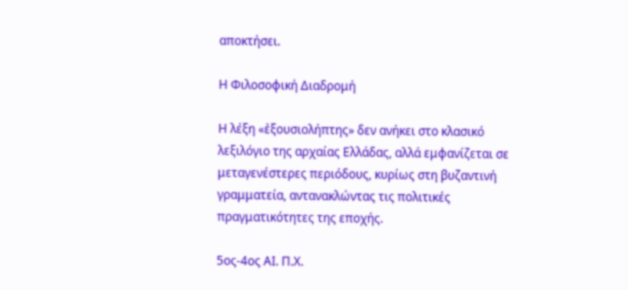αποκτήσει.

Η Φιλοσοφική Διαδρομή

Η λέξη «ἐξουσιολήπτης» δεν ανήκει στο κλασικό λεξιλόγιο της αρχαίας Ελλάδας, αλλά εμφανίζεται σε μεταγενέστερες περιόδους, κυρίως στη βυζαντινή γραμματεία, αντανακλώντας τις πολιτικές πραγματικότητες της εποχής.

5ος-4ος ΑΙ. Π.Χ.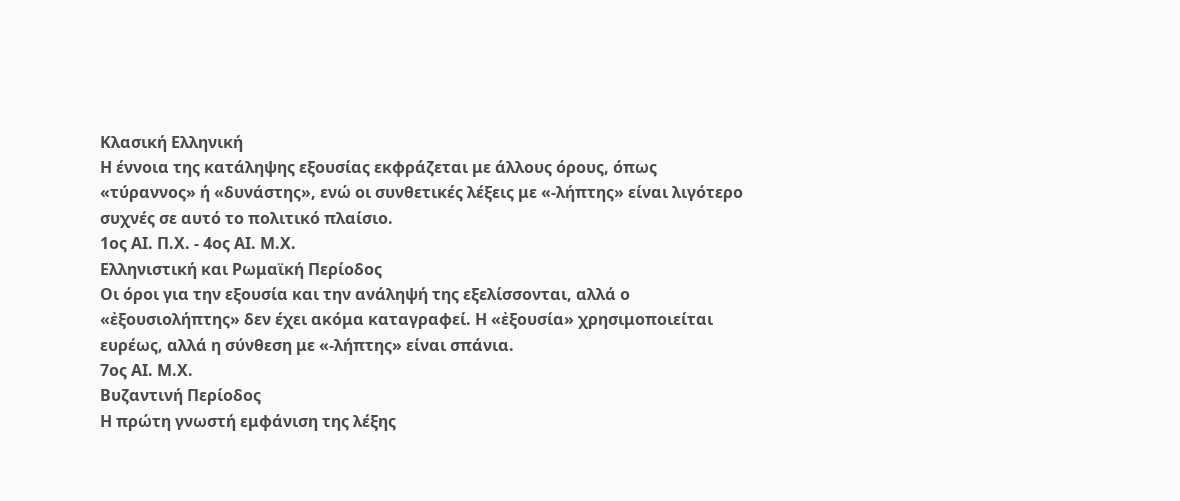Κλασική Ελληνική
Η έννοια της κατάληψης εξουσίας εκφράζεται με άλλους όρους, όπως «τύραννος» ή «δυνάστης», ενώ οι συνθετικές λέξεις με «-λήπτης» είναι λιγότερο συχνές σε αυτό το πολιτικό πλαίσιο.
1ος ΑΙ. Π.Χ. - 4ος ΑΙ. Μ.Χ.
Ελληνιστική και Ρωμαϊκή Περίοδος
Οι όροι για την εξουσία και την ανάληψή της εξελίσσονται, αλλά ο «ἐξουσιολήπτης» δεν έχει ακόμα καταγραφεί. Η «ἐξουσία» χρησιμοποιείται ευρέως, αλλά η σύνθεση με «-λήπτης» είναι σπάνια.
7ος ΑΙ. Μ.Χ.
Βυζαντινή Περίοδος
Η πρώτη γνωστή εμφάνιση της λέξης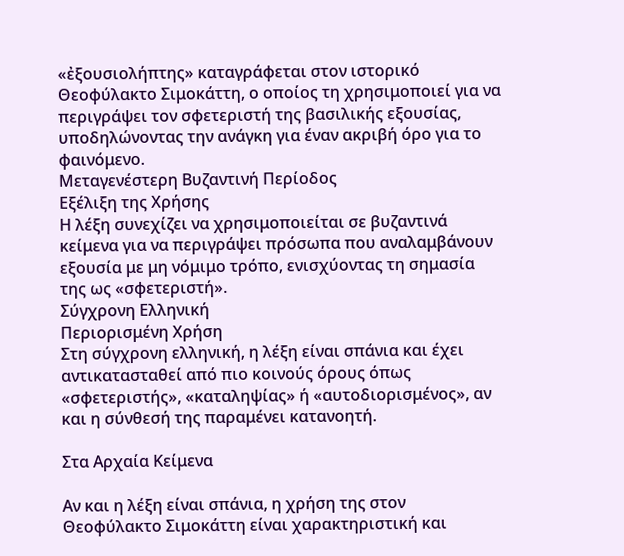«ἐξουσιολήπτης» καταγράφεται στον ιστορικό Θεοφύλακτο Σιμοκάττη, ο οποίος τη χρησιμοποιεί για να περιγράψει τον σφετεριστή της βασιλικής εξουσίας, υποδηλώνοντας την ανάγκη για έναν ακριβή όρο για το φαινόμενο.
Μεταγενέστερη Βυζαντινή Περίοδος
Εξέλιξη της Χρήσης
Η λέξη συνεχίζει να χρησιμοποιείται σε βυζαντινά κείμενα για να περιγράψει πρόσωπα που αναλαμβάνουν εξουσία με μη νόμιμο τρόπο, ενισχύοντας τη σημασία της ως «σφετεριστή».
Σύγχρονη Ελληνική
Περιορισμένη Χρήση
Στη σύγχρονη ελληνική, η λέξη είναι σπάνια και έχει αντικατασταθεί από πιο κοινούς όρους όπως «σφετεριστής», «καταληψίας» ή «αυτοδιορισμένος», αν και η σύνθεσή της παραμένει κατανοητή.

Στα Αρχαία Κείμενα

Αν και η λέξη είναι σπάνια, η χρήση της στον Θεοφύλακτο Σιμοκάττη είναι χαρακτηριστική και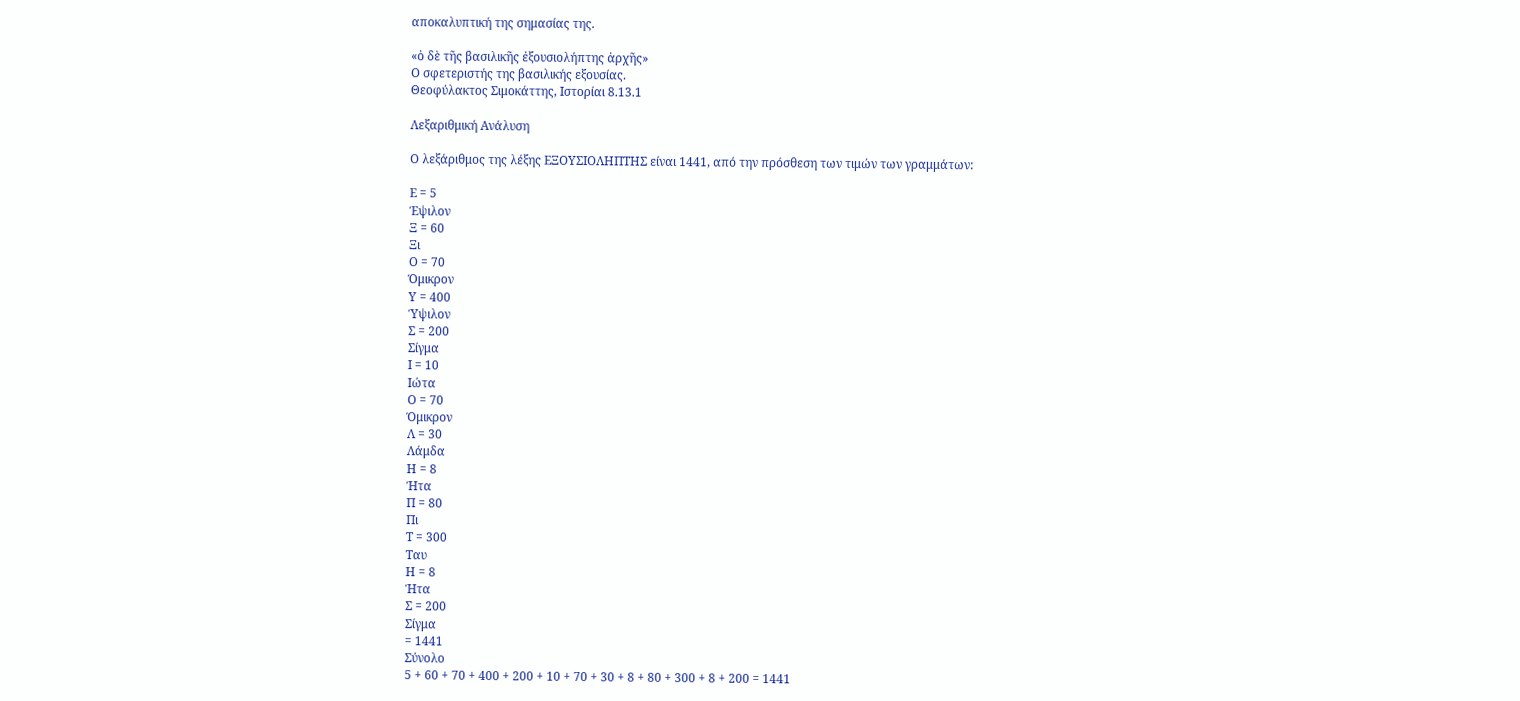αποκαλυπτική της σημασίας της.

«ὁ δὲ τῆς βασιλικῆς ἐξουσιολήπτης ἀρχῆς»
Ο σφετεριστής της βασιλικής εξουσίας.
Θεοφύλακτος Σιμοκάττης, Ιστορίαι 8.13.1

Λεξαριθμική Ανάλυση

Ο λεξάριθμος της λέξης ΕΞΟΥΣΙΟΛΗΠΤΗΣ είναι 1441, από την πρόσθεση των τιμών των γραμμάτων:

Ε = 5
Έψιλον
Ξ = 60
Ξι
Ο = 70
Όμικρον
Υ = 400
Ύψιλον
Σ = 200
Σίγμα
Ι = 10
Ιώτα
Ο = 70
Όμικρον
Λ = 30
Λάμδα
Η = 8
Ήτα
Π = 80
Πι
Τ = 300
Ταυ
Η = 8
Ήτα
Σ = 200
Σίγμα
= 1441
Σύνολο
5 + 60 + 70 + 400 + 200 + 10 + 70 + 30 + 8 + 80 + 300 + 8 + 200 = 1441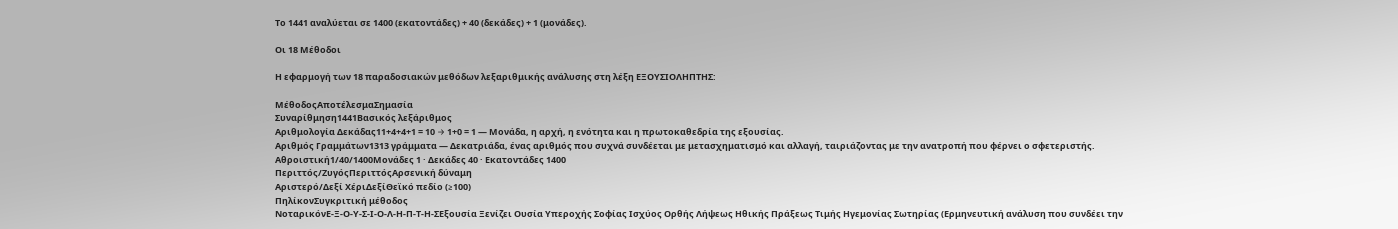Το 1441 αναλύεται σε 1400 (εκατοντάδες) + 40 (δεκάδες) + 1 (μονάδες).

Οι 18 Μέθοδοι

Η εφαρμογή των 18 παραδοσιακών μεθόδων λεξαριθμικής ανάλυσης στη λέξη ΕΞΟΥΣΙΟΛΗΠΤΗΣ:

ΜέθοδοςΑποτέλεσμαΣημασία
Συναρίθμηση1441Βασικός λεξάριθμος
Αριθμολογία Δεκάδας11+4+4+1 = 10 → 1+0 = 1 — Μονάδα, η αρχή, η ενότητα και η πρωτοκαθεδρία της εξουσίας.
Αριθμός Γραμμάτων1313 γράμματα — Δεκατριάδα, ένας αριθμός που συχνά συνδέεται με μετασχηματισμό και αλλαγή, ταιριάζοντας με την ανατροπή που φέρνει ο σφετεριστής.
Αθροιστική1/40/1400Μονάδες 1 · Δεκάδες 40 · Εκατοντάδες 1400
Περιττός/ΖυγόςΠεριττόςΑρσενική δύναμη
Αριστερό/Δεξί ΧέριΔεξίΘεϊκό πεδίο (≥100)
ΠηλίκονΣυγκριτική μέθοδος
ΝοταρικόνΕ-Ξ-Ο-Υ-Σ-Ι-Ο-Λ-Η-Π-Τ-Η-ΣΕξουσία Ξενίζει Ουσία Υπεροχής Σοφίας Ισχύος Ορθής Λήψεως Ηθικής Πράξεως Τιμής Ηγεμονίας Σωτηρίας (Ερμηνευτική ανάλυση που συνδέει την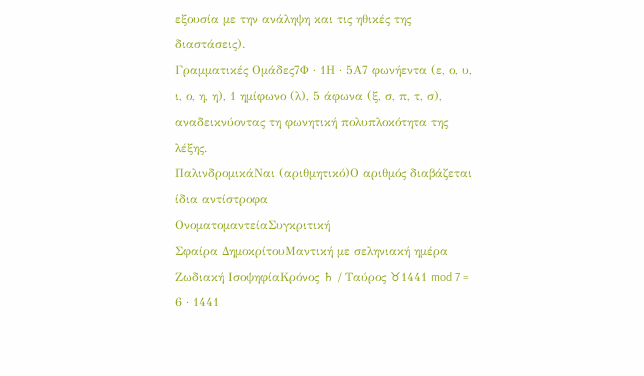εξουσία με την ανάληψη και τις ηθικές της διαστάσεις).
Γραμματικές Ομάδες7Φ · 1Η · 5Α7 φωνήεντα (ε, ο, υ, ι, ο, η, η), 1 ημίφωνο (λ), 5 άφωνα (ξ, σ, π, τ, σ), αναδεικνύοντας τη φωνητική πολυπλοκότητα της λέξης.
ΠαλινδρομικάΝαι (αριθμητικό)Ο αριθμός διαβάζεται ίδια αντίστροφα
ΟνοματομαντείαΣυγκριτική
Σφαίρα ΔημοκρίτουΜαντική με σεληνιακή ημέρα
Ζωδιακή ΙσοψηφίαΚρόνος ♄ / Ταύρος ♉1441 mod 7 = 6 · 1441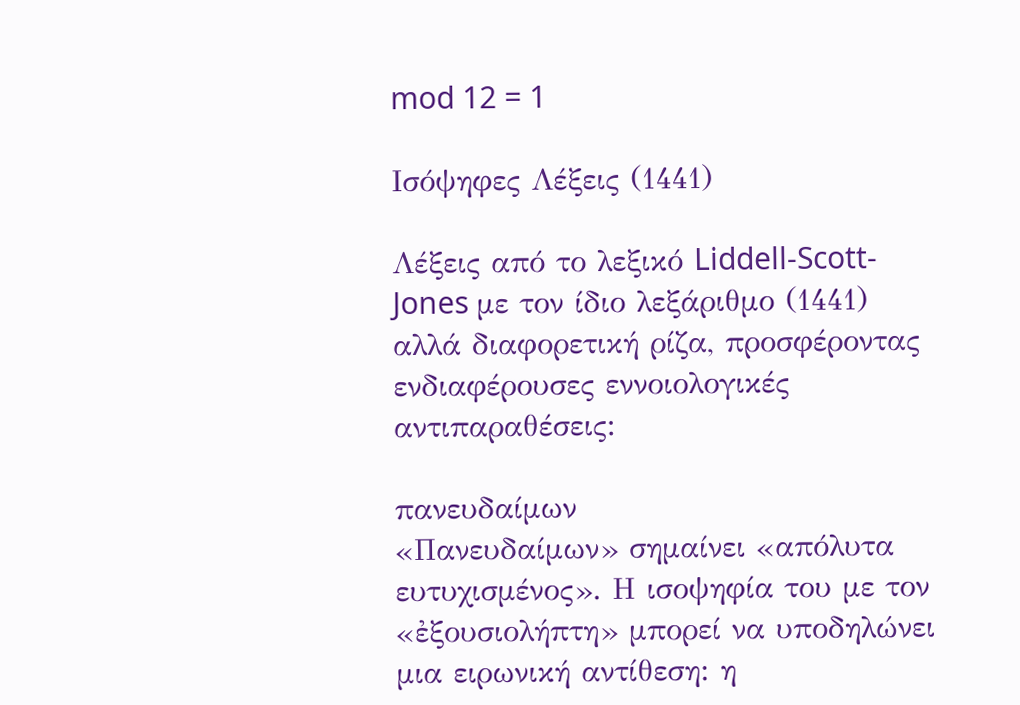mod 12 = 1

Ισόψηφες Λέξεις (1441)

Λέξεις από το λεξικό Liddell-Scott-Jones με τον ίδιο λεξάριθμο (1441) αλλά διαφορετική ρίζα, προσφέροντας ενδιαφέρουσες εννοιολογικές αντιπαραθέσεις:

πανευδαίμων
«Πανευδαίμων» σημαίνει «απόλυτα ευτυχισμένος». Η ισοψηφία του με τον «ἐξουσιολήπτη» μπορεί να υποδηλώνει μια ειρωνική αντίθεση: η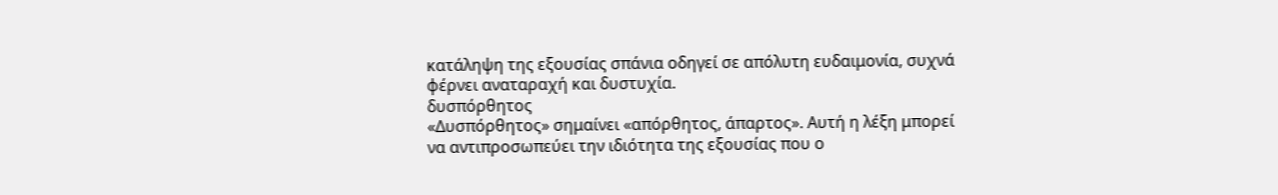κατάληψη της εξουσίας σπάνια οδηγεί σε απόλυτη ευδαιμονία, συχνά φέρνει αναταραχή και δυστυχία.
δυσπόρθητος
«Δυσπόρθητος» σημαίνει «απόρθητος, άπαρτος». Αυτή η λέξη μπορεί να αντιπροσωπεύει την ιδιότητα της εξουσίας που ο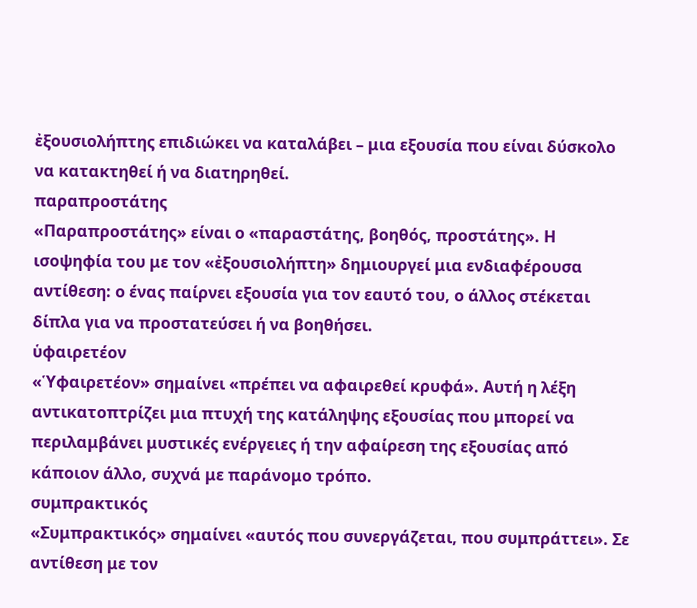ἐξουσιολήπτης επιδιώκει να καταλάβει – μια εξουσία που είναι δύσκολο να κατακτηθεί ή να διατηρηθεί.
παραπροστάτης
«Παραπροστάτης» είναι ο «παραστάτης, βοηθός, προστάτης». Η ισοψηφία του με τον «ἐξουσιολήπτη» δημιουργεί μια ενδιαφέρουσα αντίθεση: ο ένας παίρνει εξουσία για τον εαυτό του, ο άλλος στέκεται δίπλα για να προστατεύσει ή να βοηθήσει.
ὑφαιρετέον
«Ὑφαιρετέον» σημαίνει «πρέπει να αφαιρεθεί κρυφά». Αυτή η λέξη αντικατοπτρίζει μια πτυχή της κατάληψης εξουσίας που μπορεί να περιλαμβάνει μυστικές ενέργειες ή την αφαίρεση της εξουσίας από κάποιον άλλο, συχνά με παράνομο τρόπο.
συμπρακτικός
«Συμπρακτικός» σημαίνει «αυτός που συνεργάζεται, που συμπράττει». Σε αντίθεση με τον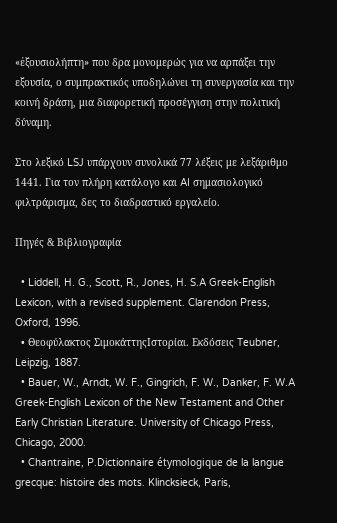«ἐξουσιολήπτη» που δρα μονομερώς για να αρπάξει την εξουσία, ο συμπρακτικός υποδηλώνει τη συνεργασία και την κοινή δράση, μια διαφορετική προσέγγιση στην πολιτική δύναμη.

Στο λεξικό LSJ υπάρχουν συνολικά 77 λέξεις με λεξάριθμο 1441. Για τον πλήρη κατάλογο και AI σημασιολογικό φιλτράρισμα, δες το διαδραστικό εργαλείο.

Πηγές & Βιβλιογραφία

  • Liddell, H. G., Scott, R., Jones, H. S.A Greek-English Lexicon, with a revised supplement. Clarendon Press, Oxford, 1996.
  • Θεοφύλακτος ΣιμοκάττηςΙστορίαι. Εκδόσεις Teubner, Leipzig, 1887.
  • Bauer, W., Arndt, W. F., Gingrich, F. W., Danker, F. W.A Greek-English Lexicon of the New Testament and Other Early Christian Literature. University of Chicago Press, Chicago, 2000.
  • Chantraine, P.Dictionnaire étymologique de la langue grecque: histoire des mots. Klincksieck, Paris,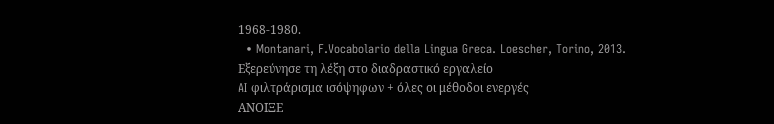1968-1980.
  • Montanari, F.Vocabolario della Lingua Greca. Loescher, Torino, 2013.
Εξερεύνησε τη λέξη στο διαδραστικό εργαλείο
AI φιλτράρισμα ισόψηφων + όλες οι μέθοδοι ενεργές
ΑΝΟΙΞΕ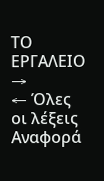ΤΟ ΕΡΓΑΛΕΙΟ →
← Όλες οι λέξεις
Αναφορά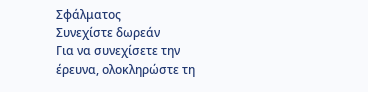Σφάλματος
Συνεχίστε δωρεάν
Για να συνεχίσετε την έρευνα, ολοκληρώστε τη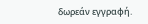δωρεάν εγγραφή.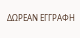ΔΩΡΕΑΝ ΕΓΓΡΑΦΗ